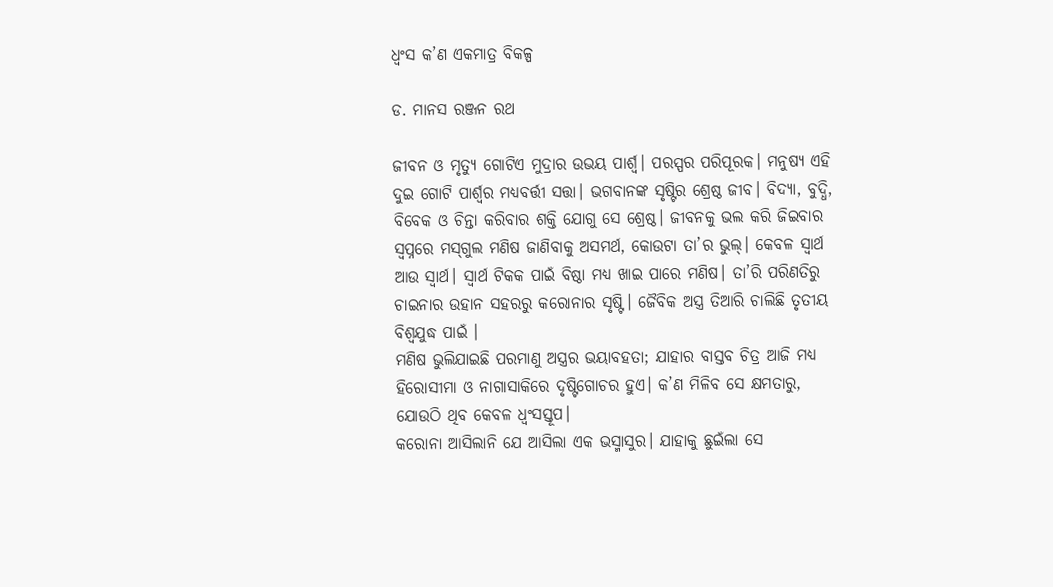ଧ୍ୱଂସ କ’ଣ ଏକମାତ୍ର ବିକଳ୍ପ

ଡ. ମାନସ ରଞ୍ଜନ ରଥ

ଜୀବନ ଓ ମୃତ୍ୟୁ ଗୋଟିଏ ମୁଦ୍ରାର ଉଭୟ ପାର୍ଶ୍ୱ। ପରସ୍ପର ପରିପୂରକ। ମନୁଷ୍ୟ ଏହି ଦୁଇ ଗୋଟି ପାର୍ଶ୍ୱର ମଧ୍ୟବର୍ତ୍ତୀ ସତ୍ତା। ଭଗବାନଙ୍କ ସୃଷ୍ଟିର ଶ୍ରେଷ୍ଠ ଜୀବ। ବିଦ୍ୟା, ବୁଦ୍ଧି, ବିବେକ ଓ ଚିନ୍ତା କରିବାର ଶକ୍ତି ଯୋଗୁ ସେ ଶ୍ରେଷ୍ଠ। ଜୀବନକୁ ଭଲ କରି ଜିଇବାର ସ୍ବପ୍ନରେ ମସ୍‌ଗୁଲ ମଣିଷ ଜାଣିବାକୁ ଅସମର୍ଥ, କୋଉଟା ତା’ର ଭୁଲ୍‌। କେବଳ ସ୍ବାର୍ଥ ଆଉ ସ୍ବାର୍ଥ। ସ୍ବାର୍ଥ ଟିକକ ପାଇଁ ବିଷ୍ଠା ମଧ୍ୟ ଖାଇ ପାରେ ମଣିଷ। ତା’ରି ପରିଣତିରୁ ଚାଇନାର ଉହାନ ସହରରୁ କରୋନାର ସୃଷ୍ଟି। ଜୈବିକ ଅସ୍ତ୍ର ତିଆରି ଚାଲିଛି ତୃତୀୟ ବିଶ୍ୱଯୁଦ୍ଧ ପାଇଁ ।
ମଣିଷ ଭୁଲିଯାଇଛି ପରମାଣୁ ଅସ୍ତ୍ରର ଭୟାବହତା; ଯାହାର ବାସ୍ତବ ଚିତ୍ର ଆଜି ମଧ୍ୟ ହିରୋସୀମା ଓ ନାଗାସାକିରେ ଦୃଷ୍ଟିଗୋଚର ହୁଏ। କ’ଣ ମିଳିବ ସେ କ୍ଷମତାରୁ, ଯୋଉଠି ଥିବ କେବଳ ଧ୍ୱଂସସ୍ତୂପ।
କରୋନା ଆସିଲାନି ଯେ ଆସିଲା ଏକ ଭସ୍ମାସୁର। ଯାହାକୁ ଛୁଇଁଲା ସେ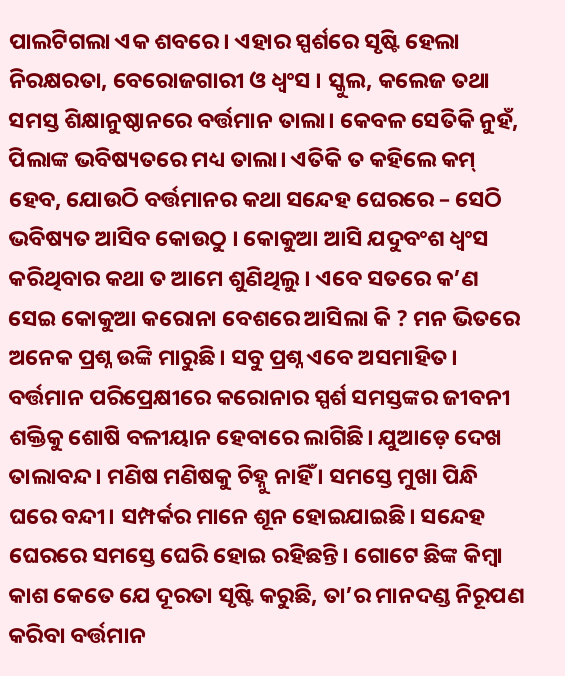ପାଲଟିଗଲା ଏକ ଶବରେ। ଏହାର ସ୍ପର୍ଶରେ ସୃଷ୍ଟି ହେଲା ନିରକ୍ଷରତା, ବେରୋଜଗାରୀ ଓ ଧ୍ୱଂସ । ସ୍କୁଲ, କଲେଜ ତଥା ସମସ୍ତ ଶିକ୍ଷାନୁଷ୍ଠାନରେ ବର୍ତ୍ତମାନ ତାଲା। କେବଳ ସେତିକି ନୁହଁ, ପିଲାଙ୍କ ଭବିଷ୍ୟତରେ ମଧ୍ୟ ତାଲା। ଏତିକି ତ କହିଲେ କମ୍‌ ହେବ, ଯୋଉଠି ବର୍ତ୍ତମାନର କଥା ସନ୍ଦେହ ଘେରରେ – ସେଠି ଭବିଷ୍ୟତ ଆସିବ କୋଉଠୁ । କୋକୁଆ ଆସି ଯଦୁବଂଶ ଧ୍ୱଂସ କରିଥିବାର କଥା ତ ଆମେ ଶୁଣିଥିଲୁ। ଏବେ ସତରେ କ’ଣ ସେଇ କୋକୁଆ କରୋନା ବେଶରେ ଆସିଲା କି ? ମନ ଭିତରେ ଅନେକ ପ୍ରଶ୍ନ ଉଙ୍କି ମାରୁଛି। ସବୁ ପ୍ରଶ୍ନ ଏବେ ଅସମାହିତ।
ବର୍ତ୍ତମାନ ପରିପ୍ରେକ୍ଷୀରେ କରୋନାର ସ୍ପର୍ଶ ସମସ୍ତଙ୍କର ଜୀବନୀ ଶକ୍ତିକୁ ଶୋଷି ବଳୀୟାନ ହେବାରେ ଲାଗିଛି। ଯୁଆଡ଼େ ଦେଖ ତାଲାବନ୍ଦ। ମଣିଷ ମଣିଷକୁ ଚିହ୍ନୁ ନାହିଁ । ସମସ୍ତେ ମୁଖା ପିନ୍ଧି ଘରେ ବନ୍ଦୀ। ସମ୍ପର୍କର ମାନେ ଶୂନ ହୋଇଯାଇଛି। ସନ୍ଦେହ ଘେରରେ ସମସ୍ତେ ଘେରି ହୋଇ ରହିଛନ୍ତି। ଗୋଟେ ଛିଙ୍କ କିମ୍ବା କାଶ କେତେ ଯେ ଦୂରତା ସୃଷ୍ଟି କରୁଛି, ତା’ର ମାନଦଣ୍ଡ ନିରୂପଣ କରିବା ବର୍ତ୍ତମାନ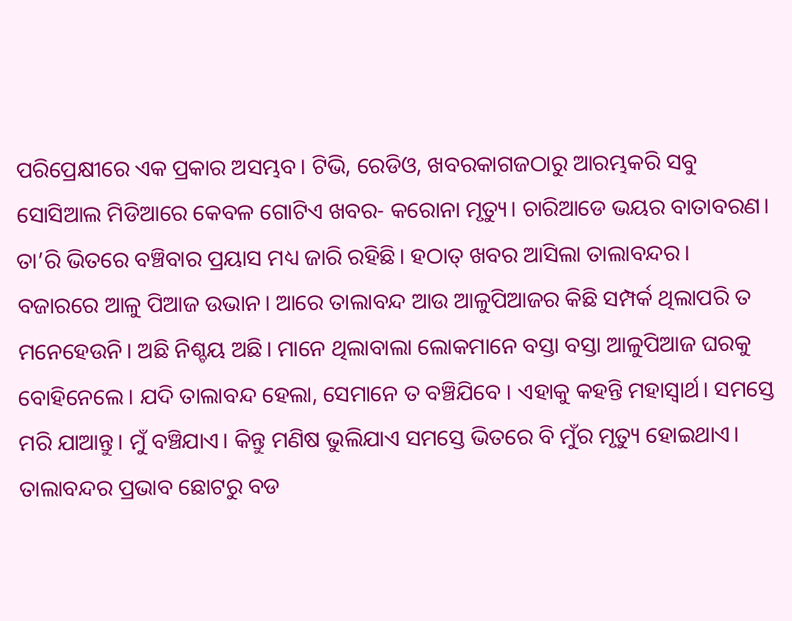ପରିପ୍ରେକ୍ଷୀରେ ଏକ ପ୍ରକାର ଅସମ୍ଭବ। ଟିଭି, ରେଡିଓ, ଖବରକାଗଜଠାରୁ ଆରମ୍ଭକରି ସବୁ ସୋସିଆଲ ମିଡିଆରେ କେବଳ ଗୋଟିଏ ଖବର- କରୋନା ମୃତ୍ୟୁ। ଚାରିଆଡେ ଭୟର ବାତାବରଣ। ତା’ରି ଭିତରେ ବଞ୍ଚିବାର ପ୍ରୟାସ ମଧ୍ୟ ଜାରି ରହିଛି। ହଠାତ୍‌ ଖବର ଆସିଲା ତାଲାବନ୍ଦର। ବଜାରରେ ଆଳୁ ପିଆଜ ଉଭାନ। ଆରେ ତାଲାବନ୍ଦ ଆଉ ଆଳୁପିଆଜର କିଛି ସମ୍ପର୍କ ଥିଲାପରି ତ ମନେହେଉନି। ଅଛି ନିଶ୍ଚୟ ଅଛି। ମାନେ ଥିଲାବାଲା ଲୋକମାନେ ବସ୍ତା ବସ୍ତା ଆଳୁପିଆଜ ଘରକୁ ବୋହିନେଲେ। ଯଦି ତାଲାବନ୍ଦ ହେଲା, ସେମାନେ ତ ବଞ୍ଚିଯିବେ । ଏହାକୁ କହନ୍ତି ମହାସ୍ବାର୍ଥ। ସମସ୍ତେ ମରି ଯାଆନ୍ତୁ। ମୁଁ ବଞ୍ଚିଯାଏ। କିନ୍ତୁ ମଣିଷ ଭୁଲିଯାଏ ସମସ୍ତେ ଭିତରେ ବି ମୁଁର ମୃତ୍ୟୁ ହୋଇଥାଏ।
ତାଲାବନ୍ଦର ପ୍ରଭାବ ଛୋଟରୁ ବଡ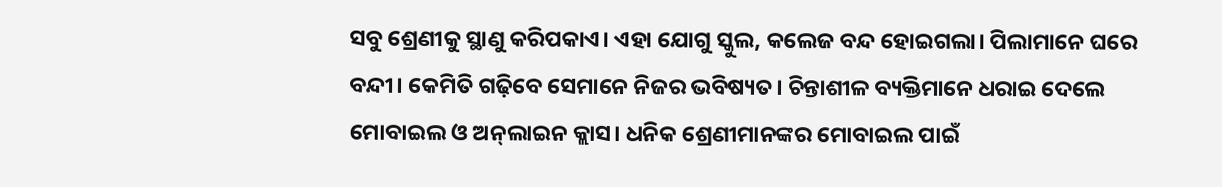ସବୁ ଶ୍ରେଣୀକୁ ସ୍ଥାଣୁ କରିପକାଏ। ଏହା ଯୋଗୁ ସ୍କୁଲ, କଲେଜ ବନ୍ଦ ହୋଇଗଲା। ପିଲାମାନେ ଘରେ ବନ୍ଦୀ। କେମିତି ଗଢ଼ିବେ ସେମାନେ ନିଜର ଭବିଷ୍ୟତ। ଚିନ୍ତାଶୀଳ ବ୍ୟକ୍ତିମାନେ ଧରାଇ ଦେଲେ ମୋବାଇଲ ଓ ଅନ୍‌ଲାଇନ କ୍ଲାସ। ଧନିକ ଶ୍ରେଣୀମାନଙ୍କର ମୋବାଇଲ ପାଇଁ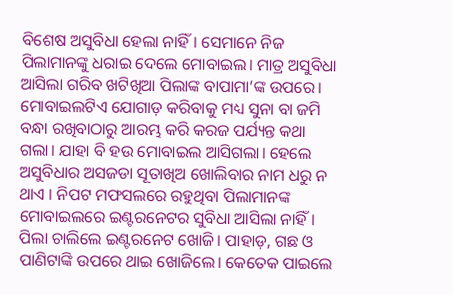ବିଶେଷ ଅସୁବିଧା ହେଲା ନାହିଁ। ସେମାନେ ନିଜ ପିଲାମାନଙ୍କୁ ଧରାଇ ଦେଲେ ମୋବାଇଲ। ମାତ୍ର ଅସୁବିଧା ଆସିଲା ଗରିବ ଖଟିଖିଆ ପିଲାଙ୍କ ବାପାମା’ଙ୍କ ଉପରେ। ମୋବାଇଲଟିଏ ଯୋଗାଡ଼ କରିବାକୁ ମଧ୍ୟ ସୁନା ବା ଜମି ବନ୍ଧା ରଖିବାଠାରୁ ଆରମ୍ଭ କରି କରଜ ପର୍ଯ୍ୟନ୍ତ କଥା ଗଲା। ଯାହା ବି ହଉ ମୋବାଇଲ ଆସିଗଲା। ହେଲେ ଅସୁବିଧାର ଅସଜଡା ସୂତାଖିଅ ଖୋଲିବାର ନାମ ଧରୁ ନ ଥାଏ । ନିପଟ ମଫସଲରେ ରହୁଥିବା ପିଲାମାନଙ୍କ ମୋବାଇଲରେ ଇଣ୍ଟରନେଟର ସୁବିଧା ଆସିଲା ନାହିଁ। ପିଲା ଚାଲିଲେ ଇଣ୍ଟରନେଟ ଖୋଜି। ପାହାଡ଼, ଗଛ ଓ ପାଣିଟାଙ୍କି ଉପରେ ଥାଇ ଖୋଜିଲେ। କେତେକ ପାଇଲେ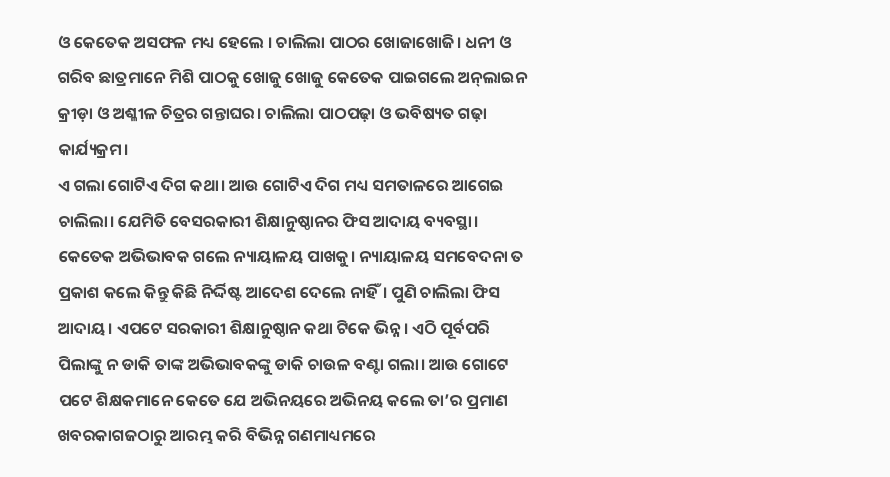ଓ କେତେକ ଅସଫଳ ମଧ୍ୟ ହେଲେ । ଚାଲିଲା ପାଠର ଖୋଜାଖୋଜି। ଧନୀ ଓ ଗରିବ ଛାତ୍ରମାନେ ମିଶି ପାଠକୁ ଖୋଜୁ ଖୋଜୁ କେତେକ ପାଇଗଲେ ଅନ୍‌ଲାଇନ କ୍ରୀଡ଼ା ଓ ଅଶ୍ଳୀଳ ଚିତ୍ରର ଗନ୍ତାଘର। ଚାଲିଲା ପାଠପଢ଼ା ଓ ଭବିଷ୍ୟତ ଗଢ଼ା କାର୍ଯ୍ୟକ୍ରମ।
ଏ ଗଲା ଗୋଟିଏ ଦିଗ କଥା। ଆଉ ଗୋଟିଏ ଦିଗ ମଧ୍ୟ ସମତାଳରେ ଆଗେଇ ଚାଲିଲା। ଯେମିତି ବେସରକାରୀ ଶିକ୍ଷାନୁଷ୍ଠାନର ଫିସ ଆଦାୟ ବ୍ୟବସ୍ଥା। କେତେକ ଅଭିଭାବକ ଗଲେ ନ୍ୟାୟାଳୟ ପାଖକୁ। ନ୍ୟାୟାଳୟ ସମବେଦନା ତ ପ୍ରକାଶ କଲେ କିନ୍ତୁ କିଛି ନିର୍ଦ୍ଦିଷ୍ଟ ଆଦେଶ ଦେଲେ ନାହିଁ। ପୁଣି ଚାଲିଲା ଫିସ ଆଦାୟ। ଏପଟେ ସରକାରୀ ଶିକ୍ଷାନୁଷ୍ଠାନ କଥା ଟିକେ ଭିନ୍ନ। ଏଠି ପୂର୍ବପରି ପିଲାଙ୍କୁ ନ ଡାକି ତାଙ୍କ ଅଭିଭାବକଙ୍କୁ ଡାକି ଚାଉଳ ବଣ୍ଟା ଗଲା। ଆଉ ଗୋଟେ ପଟେ ଶିକ୍ଷକମାନେ କେତେ ଯେ ଅଭିନୟରେ ଅଭିନୟ କଲେ ତା’ର ପ୍ରମାଣ ଖବରକାଗଜଠାରୁ ଆରମ୍ଭ କରି ବିଭିନ୍ନ ଗଣମାଧ୍ୟମରେ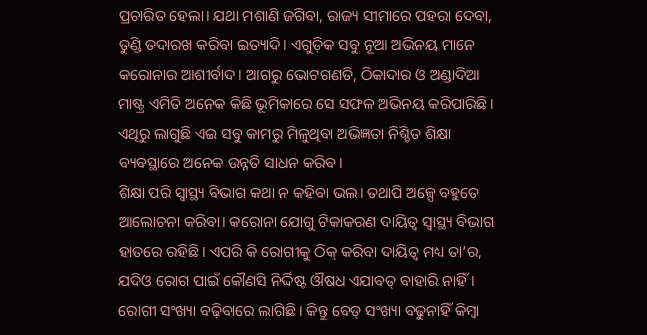ପ୍ରଚାରିତ ହେଲା। ଯଥା ମଶାଣି ଜଗିବା, ରାଜ୍ୟ ସୀମାରେ ପହରା ଦେବା, ତୁଣ୍ଡି ତଦାରଖ କରିବା ଇତ୍ୟାଦି। ଏଗୁଡ଼ିକ ସବୁ ନୂଆ ଅଭିନୟ ମାନେ କରୋନାର ଆଶୀର୍ବାଦ। ଆଗରୁ ଭୋଟଗଣତି, ଠିକାଦାର ଓ ଅଣ୍ଡାଦିଆ ମାଷ୍ଟ୍ର ଏମିତି ଅନେକ କିଛି ଭୂମିକାରେ ସେ ସଫଳ ଅଭିନୟ କରିପାରିଛି। ଏଥିରୁ ଲାଗୁଛି ଏଇ ସବୁ କାମରୁ ମିଳୁଥିବା ଅଭିଜ୍ଞତା ନିଶ୍ଚିତ ଶିକ୍ଷା ବ୍ୟବସ୍ଥାରେ ଅନେକ ଉନ୍ନତି ସାଧନ କରିବ।
ଶିକ୍ଷା ପରି ସ୍ବାସ୍ଥ୍ୟ ବିଭାଗ କଥା ନ କହିବା ଭଲ। ତଥାପି ଅଳ୍ପେ ବହୁତେ ଆଲୋଚନା କରିବା। କରୋନା ଯୋଗୁ ଟିକାକରଣ ଦାୟିତ୍ୱ ସ୍ବାସ୍ଥ୍ୟ ବିଭାଗ ହାତରେ ରହିଛି। ଏପରି କି ରୋଗୀକୁ ଠିକ୍‌ କରିବା ଦାୟିତ୍ୱ ମଧ୍ୟ ତା’ର, ଯଦିଓ ରୋଗ ପାଇଁ କୌଣସି ନିର୍ଦ୍ଦିଷ୍ଟ ଔଷଧ ଏଯାବତ୍‌ ବାହାରି ନାହିଁ। ରୋଗୀ ସଂଖ୍ୟା ବଢ଼ିବାରେ ଲାଗିଛି। କିନ୍ତୁ ବେଡ୍‌ ସଂଖ୍ୟା ବଢୁନାହିଁ କିମ୍ବା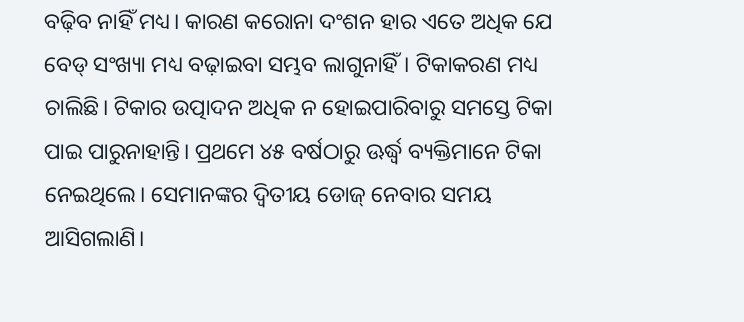ବଢ଼ିବ ନାହିଁ ମଧ୍ୟ। କାରଣ କରୋନା ଦଂଶନ ହାର ଏତେ ଅଧିକ ଯେ ବେଡ୍‌ ସଂଖ୍ୟା ମଧ୍ୟ ବଢ଼ାଇବା ସମ୍ଭବ ଲାଗୁନାହିଁ। ଟିକାକରଣ ମଧ୍ୟ ଚାଲିଛି। ଟିକାର ଉତ୍ପାଦନ ଅଧିକ ନ ହୋଇପାରିବାରୁ ସମସ୍ତେ ଟିକା ପାଇ ପାରୁନାହାନ୍ତି। ପ୍ରଥମେ ୪୫ ବର୍ଷଠାରୁ ଊର୍ଦ୍ଧ୍ୱ ବ୍ୟକ୍ତିମାନେ ଟିକା ନେଇଥିଲେ। ସେମାନଙ୍କର ଦ୍ୱିତୀୟ ଡୋଜ୍‌ ନେବାର ସମୟ ଆସିଗଲାଣି।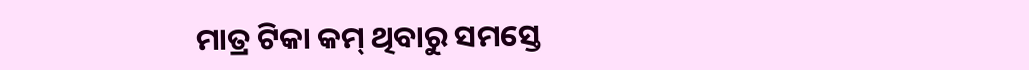ମାତ୍ର ଟିକା କମ୍‌ ଥିବାରୁ ସମସ୍ତେ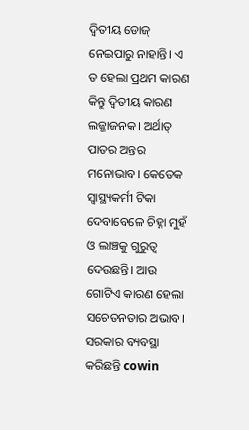ଦ୍ୱିତୀୟ ଡୋଜ୍‌ ନେଇପାରୁ ନାହାନ୍ତି। ଏ ତ ହେଲା ପ୍ରଥମ କାରଣ କିନ୍ତୁ ଦ୍ୱିତୀୟ କାରଣ ଲଜ୍ଜାଜନକ। ଅର୍ଥାତ୍‌ ପାତର ଅନ୍ତର ମନୋଭାବ। କେତେକ ସ୍ବାସ୍ଥ୍ୟକର୍ମୀ ଟିକା ଦେବାବେଳେ ଚିହ୍ନା ମୁହଁ ଓ ଲାଞ୍ଚକୁ ଗୁରୁତ୍ୱ ଦେଉଛନ୍ତି। ଆଉ ଗୋଟିଏ କାରଣ ହେଲା ସଚେତନତାର ଅଭାବ। ସରକାର ବ୍ୟବସ୍ଥା କରିଛନ୍ତି cowin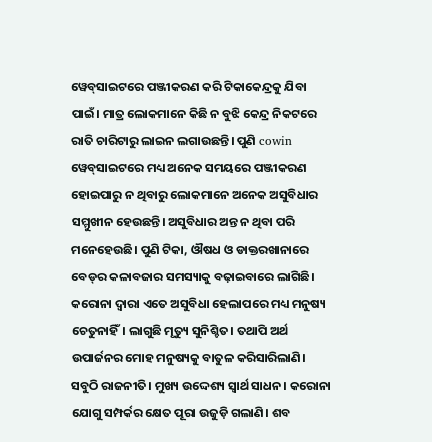ୱେବ୍‌ସାଇଟରେ ପଞ୍ଜୀକରଣ କରି ଟିକାକେନ୍ଦ୍ରକୁ ଯିବା ପାଇଁ। ମାତ୍ର ଲୋକମାନେ କିଛି ନ ବୁଝି କେନ୍ଦ୍ର ନିକଟରେ ରାତି ଚାରିଟାରୁ ଲାଇନ ଲଗାଉଛନ୍ତି। ପୁଣି cowin ୱେବ୍‌ସାଇଟରେ ମଧ୍ୟ ଅନେକ ସମୟରେ ପଞ୍ଜୀକରଣ ହୋଇପାରୁ ନ ଥିବାରୁ ଲୋକମାନେ ଅନେକ ଅସୁବିଧାର ସମ୍ମୁଖୀନ ହେଉଛନ୍ତି। ଅସୁବିଧାର ଅନ୍ତ ନ ଥିବା ପରି ମନେହେଉଛି। ପୁଣି ଟିକା, ଔଷଧ ଓ ଡାକ୍ତରଖାନାରେ ବେଡ୍‌ର କଳାବଜାର ସମସ୍ୟାକୁ ବଢ଼ାଇବାରେ ଲାଗିଛି।
କରୋନା ଦ୍ୱାରା ଏତେ ଅସୁବିଧା ହେଲାପରେ ମଧ୍ୟ ମନୁଷ୍ୟ ଚେତୁନାହିଁ। ଲାଗୁଛି ମୃତ୍ୟୁ ସୁନିଶ୍ଚିତ। ତଥାପି ଅର୍ଥ ଉପାର୍ଜନର ମୋହ ମନୁଷ୍ୟକୁ ବାତୁଳ କରିସାରିଲାଣି। ସବୁଠି ରାଜନୀତି। ମୁଖ୍ୟ ଉଦ୍ଦେଶ୍ୟ ସ୍ବାର୍ଥ ସାଧନ। କରୋନା ଯୋଗୁ ସମ୍ପର୍କର କ୍ଷେତ ପୂରା ଉଜୁଡ଼ି ଗଲାଣି। ଶବ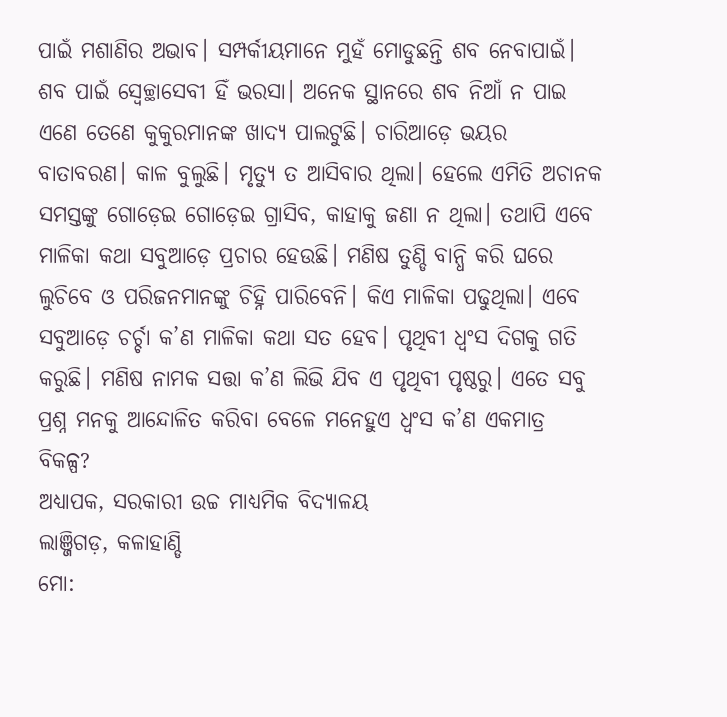ପାଇଁ ମଶାଣିର ଅଭାବ। ସମ୍ପର୍କୀୟମାନେ ମୁହଁ ମୋଡୁଛନ୍ତି ଶବ ନେବାପାଇଁ। ଶବ ପାଇଁ ସ୍ବେଚ୍ଛାସେବୀ ହିଁ ଭରସା। ଅନେକ ସ୍ଥାନରେ ଶବ ନିଆଁ ନ ପାଇ ଏଣେ ତେଣେ କୁକୁରମାନଙ୍କ ଖାଦ୍ୟ ପାଲଟୁଛି। ଚାରିଆଡ଼େ ଭୟର ବାତାବରଣ। କାଳ ବୁଲୁଛି। ମୃତ୍ୟୁ ତ ଆସିବାର ଥିଲା। ହେଲେ ଏମିତି ଅଚାନକ ସମସ୍ତଙ୍କୁ ଗୋଡ଼େଇ ଗୋଡ଼େଇ ଗ୍ରାସିବ, କାହାକୁ ଜଣା ନ ଥିଲା। ତଥାପି ଏବେ ମାଳିକା କଥା ସବୁଆଡ଼େ ପ୍ରଚାର ହେଉଛି। ମଣିଷ ତୁଣ୍ଡି ବାନ୍ଧି କରି ଘରେ ଲୁଚିବେ ଓ ପରିଜନମାନଙ୍କୁ ଚିହ୍ନି ପାରିବେନି। କିଏ ମାଳିକା ପଢୁଥିଲା। ଏବେ ସବୁଆଡ଼େ ଚର୍ଚ୍ଚା କ’ଣ ମାଳିକା କଥା ସତ ହେବ। ପୃଥିବୀ ଧ୍ୱଂସ ଦିଗକୁ ଗତି କରୁଛି। ମଣିଷ ନାମକ ସତ୍ତା କ’ଣ ଲିଭି ଯିବ ଏ ପୃଥିବୀ ପୃଷ୍ଠରୁ। ଏତେ ସବୁ ପ୍ରଶ୍ନ ମନକୁ ଆନ୍ଦୋଳିତ କରିବା ବେଳେ ମନେହୁଏ ଧ୍ୱଂସ କ’ଣ ଏକମାତ୍ର ବିକଳ୍ପ?
ଅଧ୍ୟାପକ, ସରକାରୀ ଉଚ୍ଚ ମାଧ୍ୟମିକ ବିଦ୍ୟାଳୟ
ଲାଞ୍ଜିଗଡ଼, କଳାହାଣ୍ଡି
ମୋ: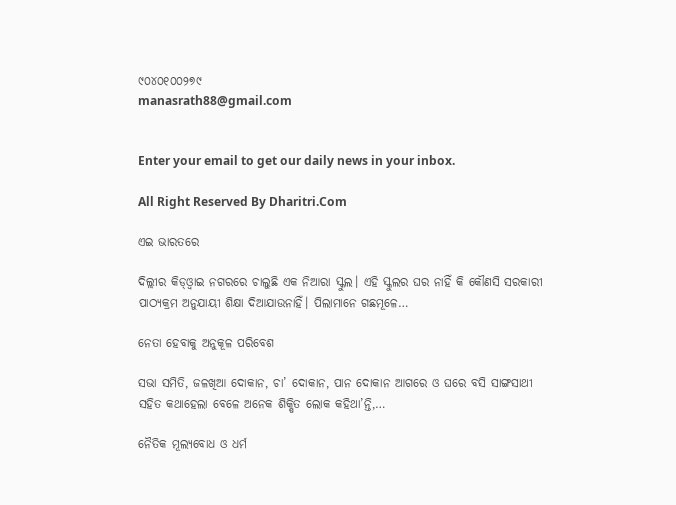୯୦୪୦୧୦୦୨୭୯
manasrath88@gmail.com


Enter your email to get our daily news in your inbox.

All Right Reserved By Dharitri.Com

ଏଇ ଭାରତରେ

ଦିଲ୍ଲୀର କିଡ୍‌ଓ୍ବାଇ ନଗରରେ ଚାଲୁଛି ଏକ ନିଆରା ସ୍କୁଲ। ଏହି ସ୍କୁଲର ଘର ନାହିଁ କି କୌଣସି ସରକାରୀ ପାଠ୍ୟକ୍ରମ ଅନୁଯାୟୀ ଶିକ୍ଷା ଦିଆଯାଉନାହିଁ। ପିଲାମାନେ ଗଛମୂଳେ…

ନେତା ହେବାକୁ ଅନୁକୂଳ ପରିବେଶ

ସଭା ସମିତି, ଜଳଖିଆ ଦୋକାନ, ଚା’ ଦୋକାନ, ପାନ ଦୋକାନ ଆଗରେ ଓ ଘରେ ବସି ସାଙ୍ଗସାଥୀ ସହିତ କଥାହେଲା ବେଳେ ଅନେକ ଶିକ୍ଷିତ ଲୋକ କହିଥା’ନ୍ତି,…

ନୈତିକ ମୂଲ୍ୟବୋଧ ଓ ଧର୍ମ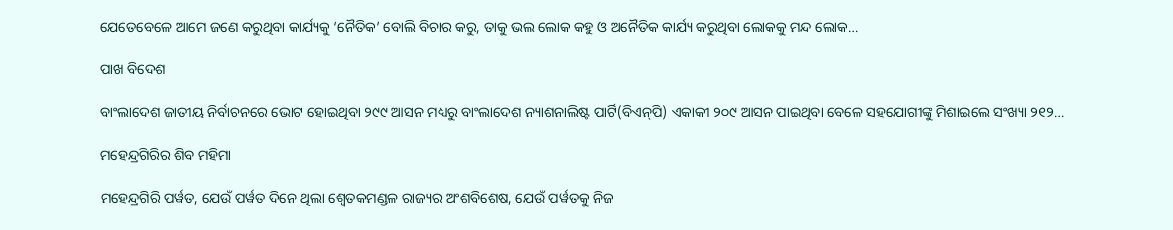ଯେତେବେଳେ ଆମେ ଜଣେ କରୁଥିବା କାର୍ଯ୍ୟକୁ ‘ନୈତିକ’ ବୋଲି ବିଚାର କରୁ, ତାକୁ ଭଲ ଲୋକ କହୁ ଓ ଅନୈତିକ କାର୍ଯ୍ୟ କରୁଥିବା ଲୋକକୁ ମନ୍ଦ ଲୋକ…

ପାଖ ବିଦେଶ

ବାଂଲାଦେଶ ଜାତୀୟ ନିର୍ବାଚନରେ ଭୋଟ ହୋଇଥିବା ୨୯୯ ଆସନ ମଧ୍ୟରୁ ବାଂଲାଦେଶ ନ୍ୟାଶନାଲିଷ୍ଟ ପାର୍ଟି(ବିଏନ୍‌ପି) ଏକାକୀ ୨୦୯ ଆସନ ପାଇଥିବା ବେଳେ ସହଯୋଗୀଙ୍କୁ ମିଶାଇଲେ ସଂଖ୍ୟା ୨୧୨…

ମହେନ୍ଦ୍ରଗିରିର ଶିବ ମହିମା

ମହେନ୍ଦ୍ରଗିରି ପର୍ୱତ, ଯେଉଁ ପର୍ୱତ ଦିନେ ଥିଲା ଶ୍ୱେତକମଣ୍ଡଳ ରାଜ୍ୟର ଅଂଶବିଶେଷ, ଯେଉଁ ପର୍ୱତକୁ ନିଜ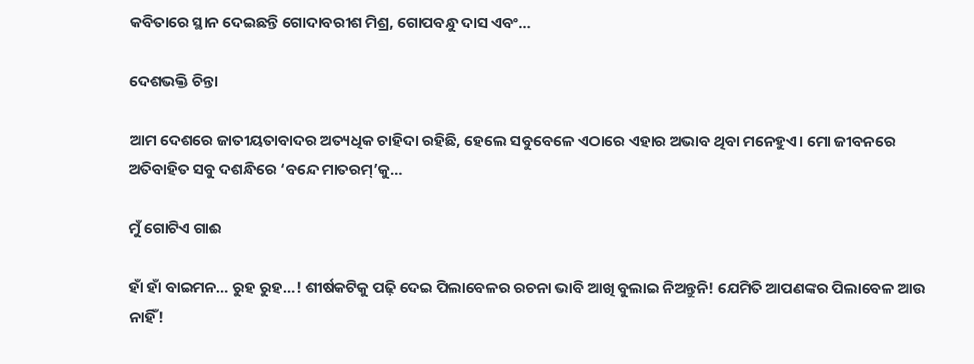କବିତାରେ ସ୍ଥାନ ଦେଇଛନ୍ତି ଗୋଦାବରୀଶ ମିଶ୍ର, ଗୋପବନ୍ଧୁ ଦାସ ଏବଂ…

ଦେଶଭକ୍ତି ଚିନ୍ତା

ଆମ ଦେଶରେ ଜାତୀୟତାବାଦର ଅତ୍ୟଧିକ ଚାହିଦା ରହିଛି, ହେଲେ ସବୁବେଳେ ଏଠାରେ ଏହାର ଅଭାବ ଥିବା ମନେହୁଏ। ମୋ ଜୀବନରେ ଅତିବାହିତ ସବୁ ଦଶନ୍ଧିରେ ‘ବନ୍ଦେ ମାତରମ୍‌’କୁ…

ମୁଁ ଗୋଟିଏ ଗାଈ

ହାଁ ହାଁ ବାଇମନ… ରୁହ ରୁହ…! ଶୀର୍ଷକଟିକୁ ପଢ଼ି ଦେଇ ପିଲାବେଳର ରଚନା ଭାବି ଆଖି ବୁଲାଇ ନିଅନ୍ତୁନି! ଯେମିତି ଆପଣଙ୍କର ପିଲାବେଳ ଆଉ ନାହିଁ!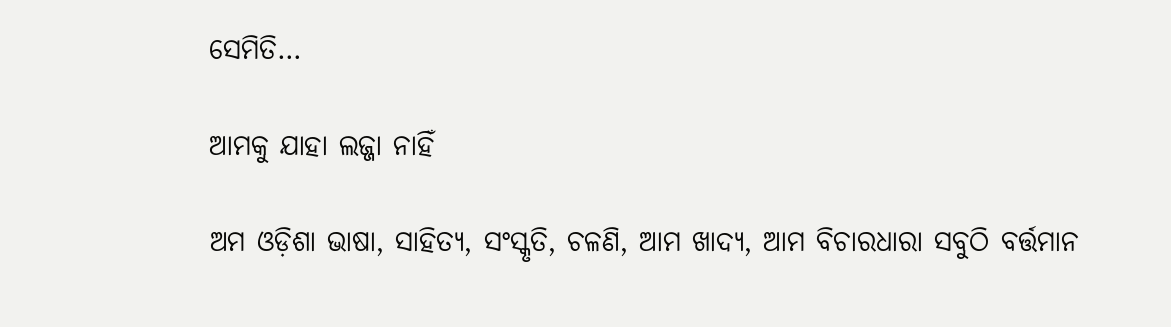ସେମିତି…

ଆମକୁ ଯାହା ଲଜ୍ଜା ନାହିଁ

ଅମ ଓଡ଼ିଶା ଭାଷା, ସାହିତ୍ୟ, ସଂସ୍କୃତି, ଚଳଣି, ଆମ ଖାଦ୍ୟ, ଆମ ବିଚାରଧାରା ସବୁଠି ବର୍ତ୍ତମାନ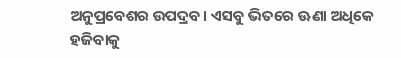ଅନୁପ୍ରବେଶର ଉପଦ୍ରବ। ଏସବୁ ଭିତରେ ଊଣା ଅଧିକେ ହଜିବାକୁ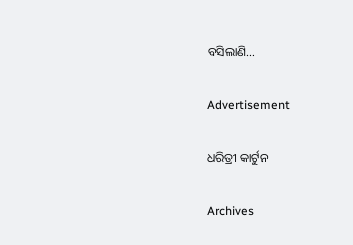ବସିଲାଣି…

Advertisement

ଧରିତ୍ରୀ କାର୍ଟୁନ

Archives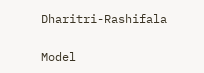Dharitri-Rashifala

Model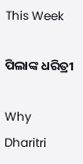This Week

ପିଲାଙ୍କ ଧରିତ୍ରୀ

Why Dharitri